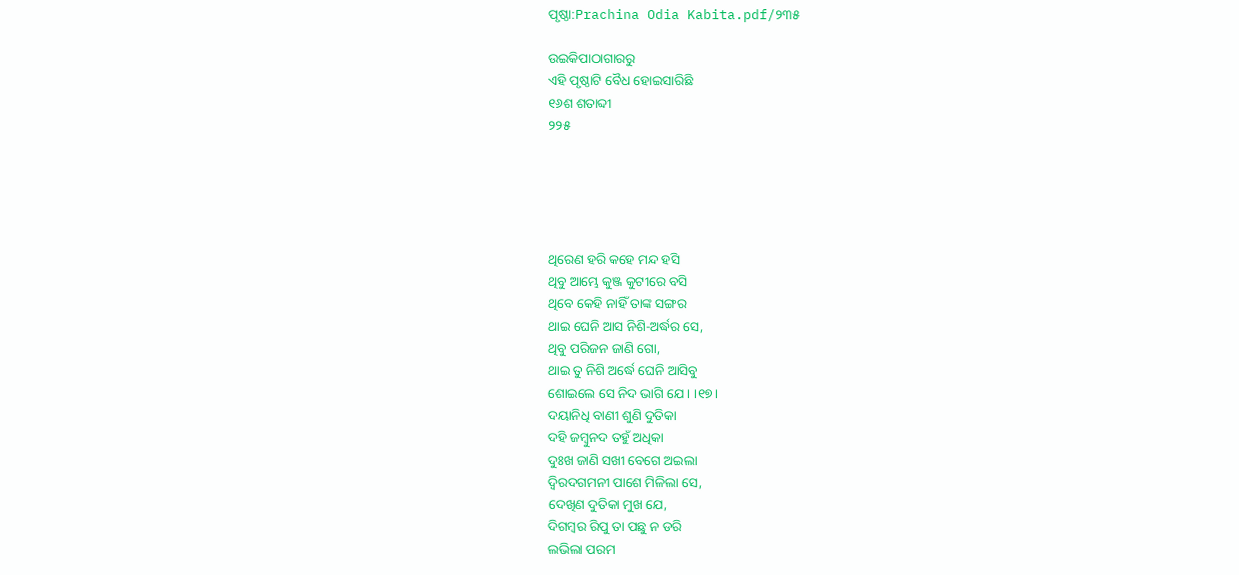ପୃଷ୍ଠା:Prachina Odia Kabita.pdf/୨୩୫

ଉଇକିପାଠାଗାର‌ରୁ
ଏହି ପୃଷ୍ଠାଟି ବୈଧ ହୋଇସାରିଛି
୧୬ଶ ଶତାବ୍ଦୀ
୨୨୫





ଥିରେଣ ହରି କହେ ମନ୍ଦ ହସି
ଥିବୁ ଆମ୍ଭେ କୁଞ୍ଜ କୁଟୀରେ ବସି
ଥିବେ କେହି ନାହିଁ ତାଙ୍କ ସଙ୍ଗର
ଥାଇ ଘେନି ଆସ ନିଶି-ଅର୍ଦ୍ଧର ସେ,
ଥିବୁ ପରିଜନ ଜାଣି ଗୋ,
ଥାଇ ତୁ ନିଶି ଅର୍ଦ୍ଧେ ଘେନି ଆସିବୁ
ଶୋଇଲେ ସେ ନିଦ ଭାଗି ଯେ । ।୧୭।
ଦୟାନିଧି ବାଣୀ ଶୁଣି ଦୁତିକା
ଦହି ଜମ୍ବୁନଦ ତହୁଁ ଅଧିକା
ଦୁଃଖ ଜାଣି ସଖୀ ବେଗେ ଅଇଲା
ଦ୍ୱିରଦଗମନୀ ପାଶେ ମିଳିଲା ସେ,
ଦେଖିଣ ଦୁତିକା ମୁଖ ଯେ,
ଦିଗମ୍ବର ରିପୁ ତା ପଛୁ ନ ଡରି
ଲଭିଲା ପରମ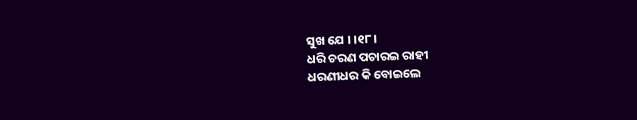ସୁଖ ଯେ । ।୧୮।
ଧରି ଚରଣ ପଚାରଇ ରାହୀ
ଧରଣୀଧର କି ବୋଇଲେ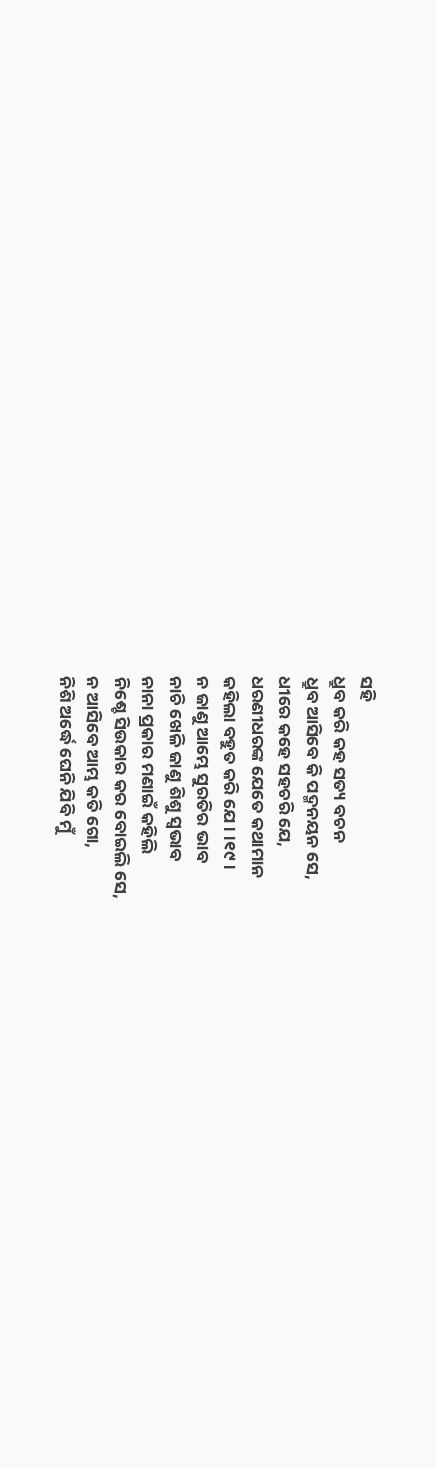ସହି
ଧ୍ରୁବ କରି କହ ସତ୍ୟ ବଚନ
ଧ୍ରୁବ ଆସିବେ କି ପଦ୍ମନୟନ ସେ,
ଧୀରେ କହେ ସହଚରି ଯେ,
ଧରଣୀଧରଙ୍କ ଯେତେ କଥାମାନ
କହିଲା ବହୁତ କରି ଯେ । ।୧୯।
ନ ଜାଣୁ ଆମ୍ଭେ ସୁରତିର ଭାବ
ନାଚି ଖେଳି ଜାଣୁ ଶିଶୁ ସ୍ୱଭାବ
ନାନା ପ୍ରକାର ମଣାଇଁ କହିଲି
ନିଶ୍ଚେ ସିଉକାର କର ବୋଇଲି ସେ,
ନ ଆସିବେ ଆମ୍ଭ କତି ଗୋ,
ନିଶି ଅର୍ଦ୍ଧେ ଘେନି ଯିବି ମୁଁ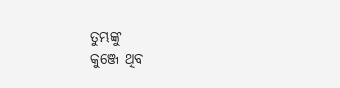ତୁମ୍ଭଙ୍କୁ
କୁଞ୍ଜେ ଥିବ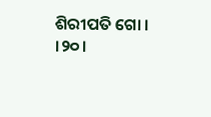ଶିରୀପତି ଗୋ । ।୨୦।